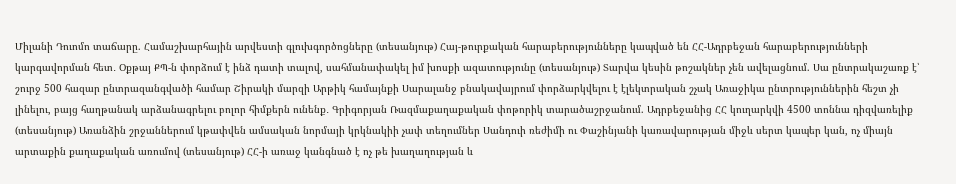Միլանի Դուոմո տաճարը. Համաշխարհային արվեստի գլուխգործոցները (տեսանյութ) Հայ-թուրքական հարաբերությունները կապված են ՀՀ-Ադրբեջան հարաբերությունների կարգավորման հետ․ Օքթայ ՔՊ-ն փորձում է ինձ դատի տալով, սահմանափակել իմ խոսքի ազատությունը (տեսանյութ) Տարվա կեսին թոշակներ չեն ավելացնում. Սա ընտրակաշառք է՝ շուրջ 500 հազար ընտրազանգվածի համար Շիրակի մարզի Արթիկ համայնքի Սարալանջ բնակավայրում փորձարկվելու է էլեկտրական շչակ Առաջիկա ընտրություններին հեշտ չի լինելու, բայց հաղթանակ արձանագրելու բոլոր հիմքերն ունենք․ Գրիգորյան Ռազմաքաղաքական փոթորիկ տարածաշրջանում. Ադրբեջանից ՀՀ կուղարկվի 4500 տոննա դիզվառելիք (տեսանյութ) Առանձին շրջաններում կթափվեն ամսական նորմայի կրկնակիի չափ տեղումներ Սանդուի ռեժիմի ու Փաշինյանի կառավարության միջև սերտ կապեր կան, ոչ միայն արտաքին քաղաքական առումով (տեսանյութ) ՀՀ-ի առաջ կանգնած է ոչ թե խաղաղության և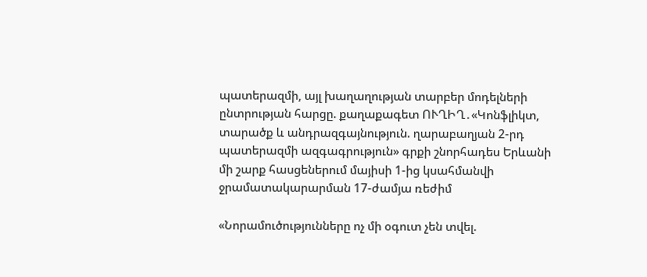պատերազմի, այլ խաղաղության տարբեր մոդելների ընտրության հարցը. քաղաքագետ ՈՒՂԻՂ․«Կոնֆլիկտ, տարածք և անդրազգայնություն. ղարաբաղյան 2-րդ պատերազմի ազգագրություն» գրքի շնորհադես Երևանի մի շարք հասցեներում մայիսի 1-ից կսահմանվի ջրամատակարարման 17-ժամյա ռեժիմ

«Նորամուծությունները ոչ մի օգուտ չեն տվել.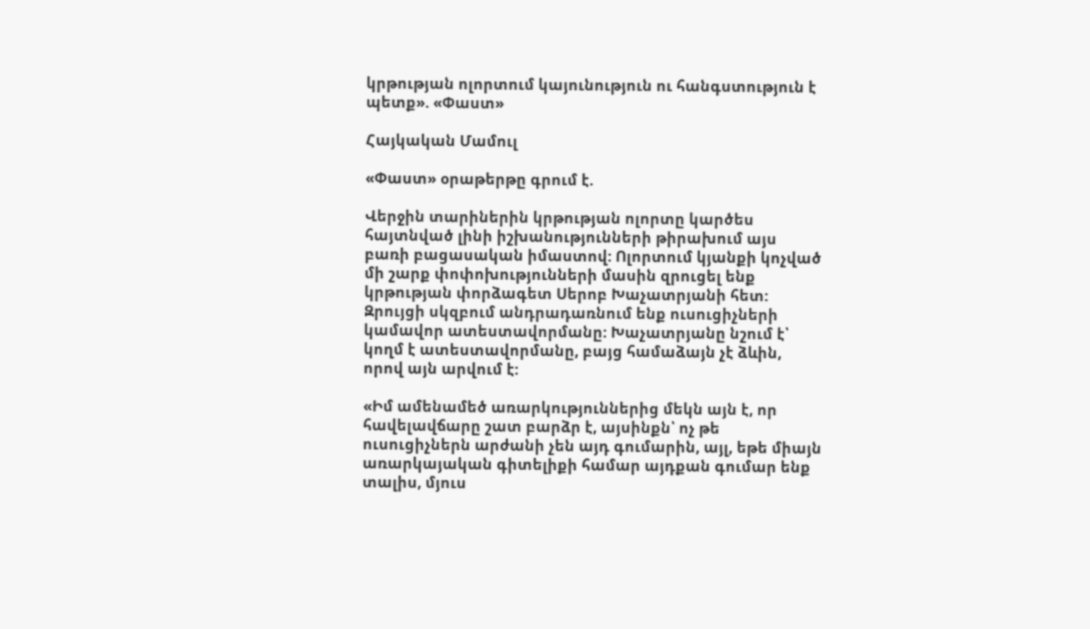կրթության ոլորտում կայունություն ու հանգստություն է պետք». «Փաստ»

Հայկական Մամուլ

«Փաստ» օրաթերթը գրում է.

Վերջին տարիներին կրթության ոլորտը կարծես հայտնված լինի իշխանությունների թիրախում այս բառի բացասական իմաստով: Ոլորտում կյանքի կոչված մի շարք փոփոխությունների մասին զրուցել ենք կրթության փորձագետ Սերոբ Խաչատրյանի հետ: Զրույցի սկզբում անդրադառնում ենք ուսուցիչների կամավոր ատեստավորմանը: Խաչատրյանը նշում է՝ կողմ է ատեստավորմանը, բայց համաձայն չէ ձևին, որով այն արվում է:

«Իմ ամենամեծ առարկություններից մեկն այն է, որ հավելավճարը շատ բարձր է, այսինքն՝ ոչ թե ուսուցիչներն արժանի չեն այդ գումարին, այլ, եթե միայն առարկայական գիտելիքի համար այդքան գումար ենք տալիս, մյուս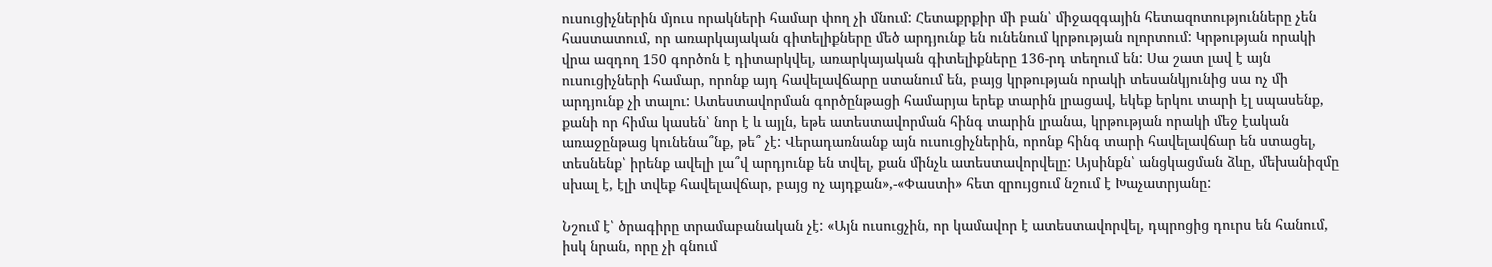ուսուցիչներին մյուս որակների համար փող չի մնում: Հետաքրքիր մի բան՝ միջազգային հետազոտությունները չեն հաստատում, որ առարկայական գիտելիքները մեծ արդյունք են ունենում կրթության ոլորտում: Կրթության որակի վրա ազդող 150 գործոն է դիտարկվել, առարկայական գիտելիքները 136-րդ տեղում են: Սա շատ լավ է այն ուսուցիչների համար, որոնք այդ հավելավճարը ստանում են, բայց կրթության որակի տեսանկյունից սա ոչ մի արդյունք չի տալու: Ատեստավորման գործընթացի համարյա երեք տարին լրացավ, եկեք երկու տարի էլ սպասենք, քանի որ հիմա կասեն՝ նոր է և այլն, եթե ատեստավորման հինգ տարին լրանա, կրթության որակի մեջ էական առաջընթաց կունենա՞նք, թե՞ չէ: Վերադառնանք այն ուսուցիչներին, որոնք հինգ տարի հավելավճար են ստացել, տեսնենք՝ իրենք ավելի լա՞վ արդյունք են տվել, քան մինչև ատեստավորվելը: Այսինքն՝ անցկացման ձևը, մեխանիզմը սխալ է, էլի տվեք հավելավճար, բայց ոչ այդքան»,-«Փաստի» հետ զրույցում նշում է Խաչատրյանը:

Նշում է՝ ծրագիրը տրամաբանական չէ: «Այն ուսուցչին, որ կամավոր է ատեստավորվել, դպրոցից դուրս են հանում, իսկ նրան, որը չի գնում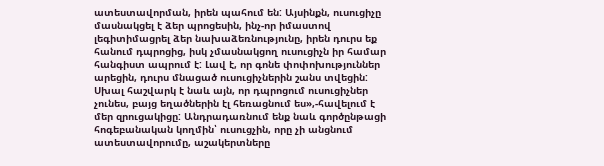ատեստավորման, իրեն պահում են: Այսինքն, ուսուցիչը մասնակցել է ձեր պրոցեսին, ինչ-որ իմաստով լեգիտիմացրել ձեր նախաձեռնությունը, իրեն դուրս եք հանում դպրոցից, իսկ չմասնակցող ուսուցիչն իր համար հանգիստ ապրում է: Լավ է, որ գոնե փոփոխություններ արեցին, դուրս մնացած ուսուցիչներին շանս տվեցին: Սխալ հաշվարկ է նաև այն, որ դպրոցում ուսուցիչներ չունես, բայց եղածներին էլ հեռացնում ես»,-հավելում է մեր զրուցակիցը: Անդրադառնում ենք նաև գործընթացի հոգեբանական կողմին՝ ուսուցչին, որը չի անցնում ատեստավորումը, աշակերտները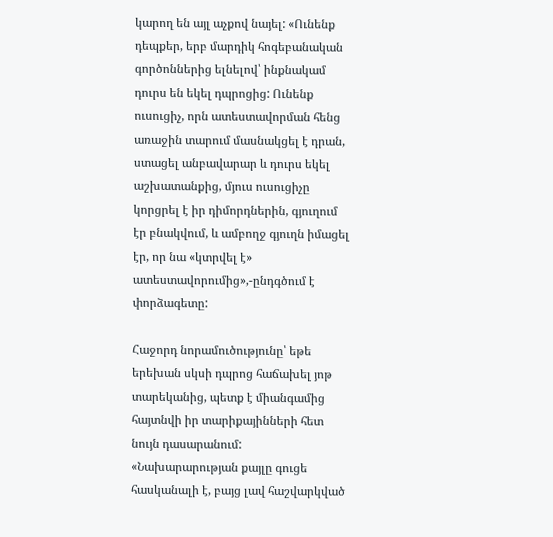կարող են այլ աչքով նայել: «Ունենք դեպքեր, երբ մարդիկ հոգեբանական գործոններից ելնելով՝ ինքնակամ դուրս են եկել դպրոցից: Ունենք ուսուցիչ, որն ատեստավորման հենց առաջին տարում մասնակցել է դրան, ստացել անբավարար և դուրս եկել աշխատանքից, մյուս ուսուցիչը կորցրել է իր դիմորդներին, գյուղում էր բնակվում, և ամբողջ գյուղն իմացել էր, որ նա «կտրվել է» ատեստավորումից»,-ընդգծում է փորձագետը:

Հաջորդ նորամուծությունը՝ եթե երեխան սկսի դպրոց հաճախել յոթ տարեկանից, պետք է միանգամից հայտնվի իր տարիքայինների հետ նույն դասարանում: «Նախարարության քայլը գուցե հասկանալի է, բայց լավ հաշվարկված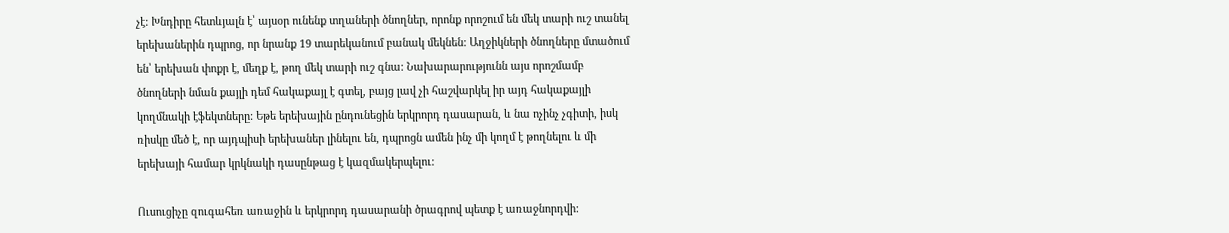չէ: Խնդիրը հետևյալն է՝ այսօր ունենք տղաների ծնողներ, որոնք որոշում են մեկ տարի ուշ տանել երեխաներին դպրոց, որ նրանք 19 տարեկանում բանակ մեկնեն: Աղջիկների ծնողները մտածում են՝ երեխան փոքր է, մեղք է, թող մեկ տարի ուշ գնա: Նախարարությունն այս որոշմամբ ծնողների նման քայլի դեմ հակաքայլ է գտել, բայց լավ չի հաշվարկել իր այդ հակաքայլի կողմնակի էֆեկտները: Եթե երեխային ընդունեցին երկրորդ դասարան, և նա ոչինչ չգիտի, իսկ ռիսկը մեծ է, որ այդպիսի երեխաներ լինելու են, դպրոցն ամեն ինչ մի կողմ է թողնելու և մի երեխայի համար կրկնակի դասընթաց է կազմակերպելու:

Ուսուցիչը զուգահեռ առաջին և երկրորդ դասարանի ծրագրով պետք է առաջնորդվի: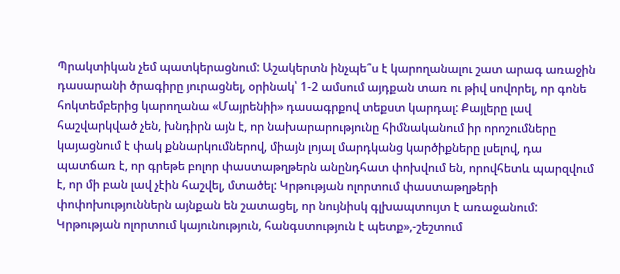Պրակտիկան չեմ պատկերացնում: Աշակերտն ինչպե՞ս է կարողանալու շատ արագ առաջին դասարանի ծրագիրը յուրացնել, օրինակ՝ 1-2 ամսում այդքան տառ ու թիվ սովորել, որ գոնե հոկտեմբերից կարողանա «Մայրենիի» դասագրքով տեքստ կարդալ: Քայլերը լավ հաշվարկված չեն, խնդիրն այն է, որ նախարարությունը հիմնականում իր որոշումները կայացնում է փակ քննարկումներով, միայն լոյալ մարդկանց կարծիքները լսելով, դա պատճառ է, որ գրեթե բոլոր փաստաթղթերն անընդհատ փոխվում են, որովհետև պարզվում է, որ մի բան լավ չէին հաշվել, մտածել: Կրթության ոլորտում փաստաթղթերի փոփոխություններն այնքան են շատացել, որ նույնիսկ գլխապտույտ է առաջանում: Կրթության ոլորտում կայունություն, հանգստություն է պետք»,-շեշտում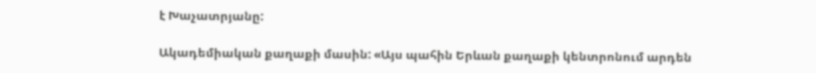է Խաչատրյանը:

Ակադեմիական քաղաքի մասին: «Այս պահին Երևան քաղաքի կենտրոնում արդեն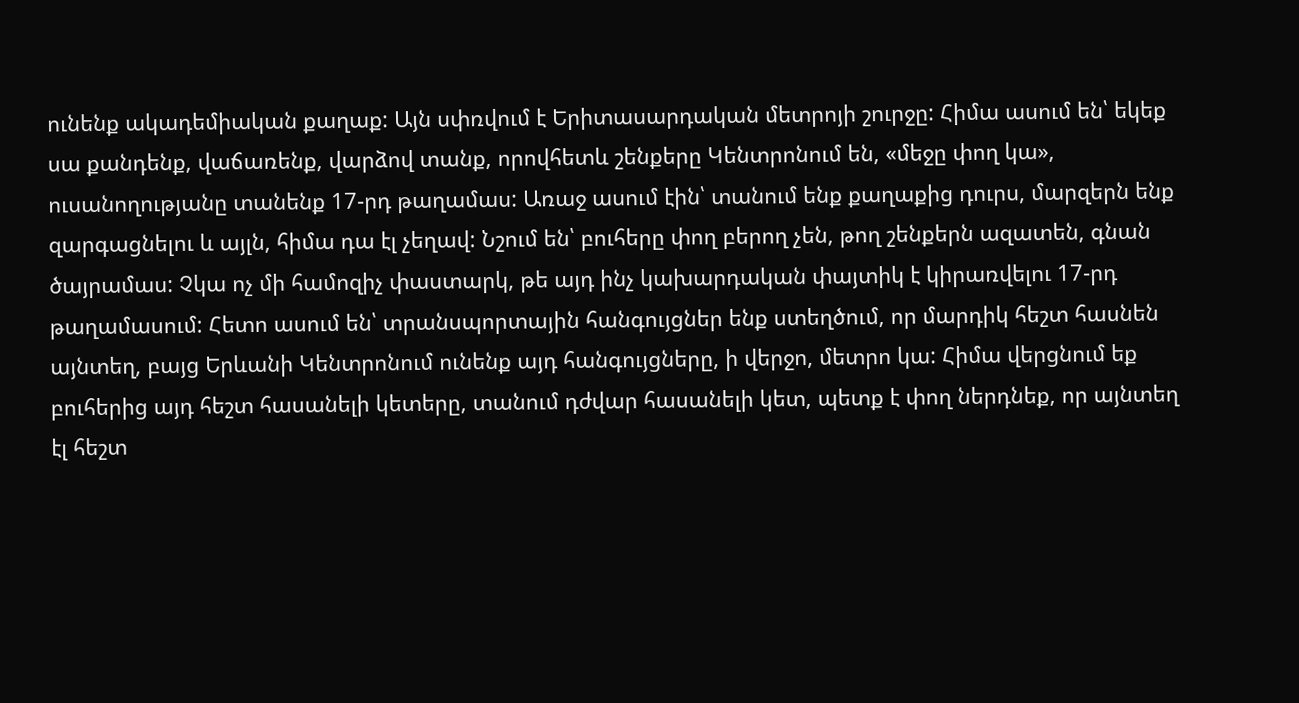ունենք ակադեմիական քաղաք: Այն սփռվում է Երիտասարդական մետրոյի շուրջը: Հիմա ասում են՝ եկեք սա քանդենք, վաճառենք, վարձով տանք, որովհետև շենքերը Կենտրոնում են, «մեջը փող կա», ուսանողությանը տանենք 17-րդ թաղամաս: Առաջ ասում էին՝ տանում ենք քաղաքից դուրս, մարզերն ենք զարգացնելու և այլն, հիմա դա էլ չեղավ: Նշում են՝ բուհերը փող բերող չեն, թող շենքերն ազատեն, գնան ծայրամաս: Չկա ոչ մի համոզիչ փաստարկ, թե այդ ինչ կախարդական փայտիկ է կիրառվելու 17-րդ թաղամասում: Հետո ասում են՝ տրանսպորտային հանգույցներ ենք ստեղծում, որ մարդիկ հեշտ հասնեն այնտեղ, բայց Երևանի Կենտրոնում ունենք այդ հանգույցները, ի վերջո, մետրո կա: Հիմա վերցնում եք բուհերից այդ հեշտ հասանելի կետերը, տանում դժվար հասանելի կետ, պետք է փող ներդնեք, որ այնտեղ էլ հեշտ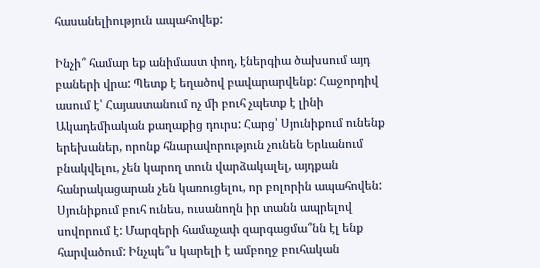հասանելիություն ապահովեք:

Ինչի՞ համար եք անիմաստ փող, էներգիա ծախսում այդ բաների վրա: Պետք է եղածով բավարարվենք: Հաջորդիվ ասում է՝ Հայաստանում ոչ մի բուհ չպետք է լինի Ակադեմիական քաղաքից դուրս: Հարց՝ Սյունիքում ունենք երեխաներ, որոնք հնարավորություն չունեն Երևանում բնակվելու, չեն կարող տուն վարձակալել, այդքան հանրակացարան չեն կառուցելու, որ բոլորին ապահովեն: Սյունիքում բուհ ունես, ուսանողն իր տանն ապրելով սովորում է: Մարզերի համաչափ զարգացմա՞նն էլ ենք հարվածում: Ինչպե՞ս կարելի է ամբողջ բուհական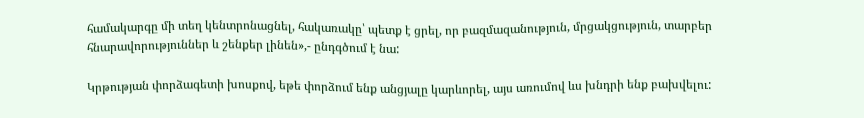համակարգը մի տեղ կենտրոնացնել, հակառակը՝ պետք է ցրել, որ բազմազանություն, մրցակցություն, տարբեր հնարավորություններ և շենքեր լինեն»,- ընդգծում է նա:

Կրթության փորձագետի խոսքով, եթե փորձում ենք անցյալը կարևորել, այս առումով ևս խնդրի ենք բախվելու: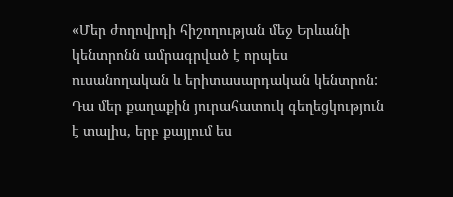«Մեր ժողովրդի հիշողության մեջ Երևանի կենտրոնն ամրագրված է որպես ուսանողական և երիտասարդական կենտրոն: Դա մեր քաղաքին յուրահատուկ գեղեցկություն է տալիս, երբ քայլում ես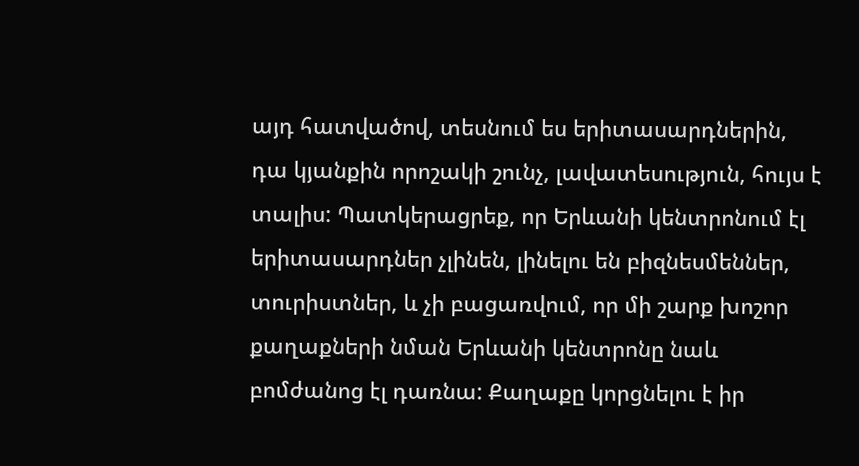այդ հատվածով, տեսնում ես երիտասարդներին, դա կյանքին որոշակի շունչ, լավատեսություն, հույս է տալիս: Պատկերացրեք, որ Երևանի կենտրոնում էլ երիտասարդներ չլինեն, լինելու են բիզնեսմեններ, տուրիստներ, և չի բացառվում, որ մի շարք խոշոր քաղաքների նման Երևանի կենտրոնը նաև բոմժանոց էլ դառնա: Քաղաքը կորցնելու է իր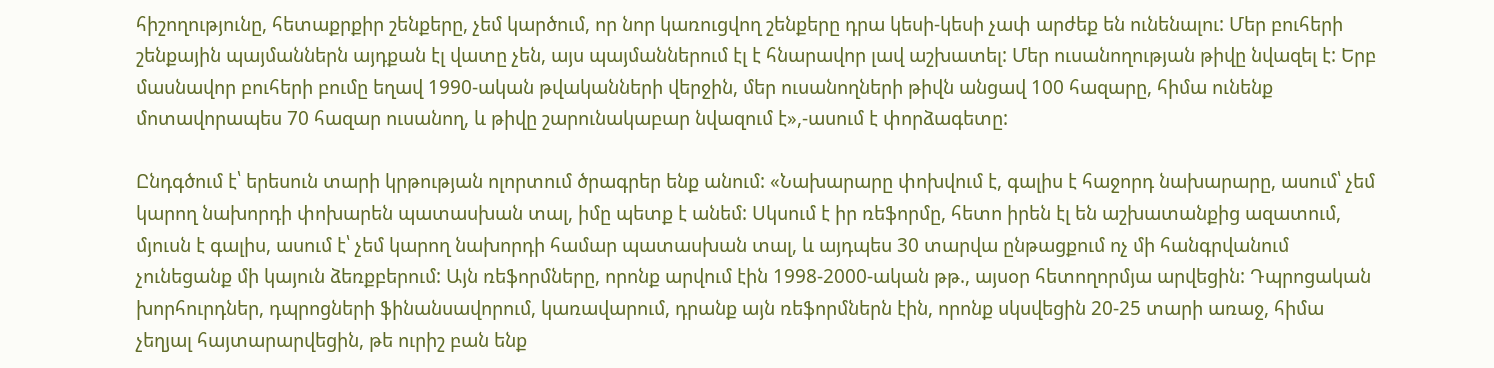հիշողությունը, հետաքրքիր շենքերը, չեմ կարծում, որ նոր կառուցվող շենքերը դրա կեսի-կեսի չափ արժեք են ունենալու: Մեր բուհերի շենքային պայմաններն այդքան էլ վատը չեն, այս պայմաններում էլ է հնարավոր լավ աշխատել: Մեր ուսանողության թիվը նվազել է: Երբ մասնավոր բուհերի բումը եղավ 1990-ական թվականների վերջին, մեր ուսանողների թիվն անցավ 100 հազարը, հիմա ունենք մոտավորապես 70 հազար ուսանող, և թիվը շարունակաբար նվազում է»,-ասում է փորձագետը:

Ընդգծում է՝ երեսուն տարի կրթության ոլորտում ծրագրեր ենք անում: «Նախարարը փոխվում է, գալիս է հաջորդ նախարարը, ասում՝ չեմ կարող նախորդի փոխարեն պատասխան տալ, իմը պետք է անեմ: Սկսում է իր ռեֆորմը, հետո իրեն էլ են աշխատանքից ազատում, մյուսն է գալիս, ասում է՝ չեմ կարող նախորդի համար պատասխան տալ, և այդպես 30 տարվա ընթացքում ոչ մի հանգրվանում չունեցանք մի կայուն ձեռքբերում: Այն ռեֆորմները, որոնք արվում էին 1998-2000-ական թթ., այսօր հետողորմյա արվեցին: Դպրոցական խորհուրդներ, դպրոցների ֆինանսավորում, կառավարում, դրանք այն ռեֆորմներն էին, որոնք սկսվեցին 20-25 տարի առաջ, հիմա չեղյալ հայտարարվեցին, թե ուրիշ բան ենք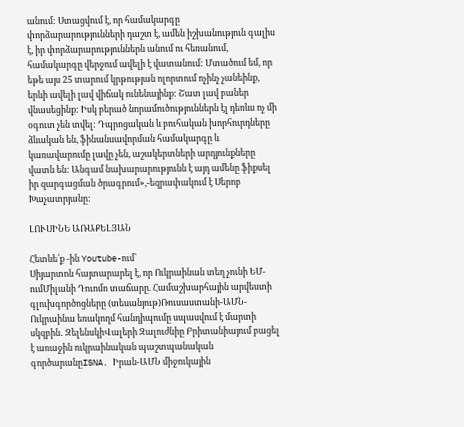անում: Ստացվում է, որ համակարգը փորձարարությունների դաշտ է, ամեն իշխանություն գալիս է, իր փորձարարություններն անում ու հեռանում, համակարգը վերջում ավելի է վատանում: Մտածում եմ, որ եթե այս 25 տարում կրթության ոլորտում ոչինչ չանեինք, երևի ավելի լավ վիճակ ունենայինք: Շատ լավ բաներ վնասեցինք: Իսկ բերած նորամուծություններն էլ դեռևս ոչ մի օգուտ չեն տվել: Դպրոցական և բուհական խորհուրդները ձևական են, ֆինանսավորման համակարգը և կառավարումը լավը չեն, աշակերտների արդյունքները վատն են: Անգամ նախարարությունն է այդ ամենը ֆիքսել իր զարգացման ծրագրում»,-եզրափակում է Սերոբ Խաչատրյանը:

ԼՈՒՍԻՆԵ ԱՌԱՔԵԼՅԱՆ

Հետևե՛ք -ին Youtube-ում`
Սիյարտոն հայտարարել է, որ Ուկրաինան տեղ չունի ԵՄ-ումՄիլանի Դուոմո տաճարը. Համաշխարհային արվեստի գլուխգործոցները (տեսանյութ)Ռուսաստանի-ԱՄՆ-Ուկրաինա եռակողմ հանդիպումը սպասվում է մարտի սկզբին․ ԶելենսկիՎալերի Զալուժնիը Բրիտանիայում բացել է առաջին ուկրաինական պաշտպանական գործարանըISNA. Իրան-ԱՄՆ միջուկային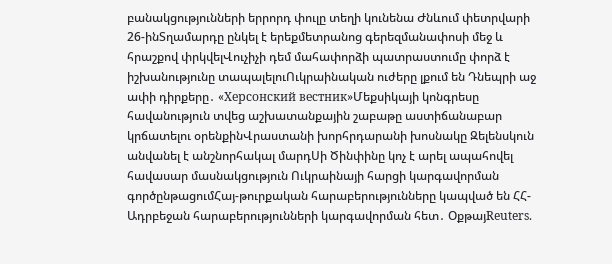բանակցությունների երրորդ փուլը տեղի կունենա Ժնևում փետրվարի 26-ինՏղամարդը ընկել է երեքմետրանոց գերեզմանափոսի մեջ և հրաշքով փրկվելՎուչիչի դեմ մահափորձի պատրաստումը փորձ է իշխանությունը տապալելուՈւկրաինական ուժերը լքում են Դնեպրի աջ ափի դիրքերը․ «Херсонский вестник»Մեքսիկայի կոնգրեսը հավանություն տվեց աշխատանքային շաբաթը աստիճանաբար կրճատելու օրենքինՎրաստանի խորհրդարանի խոսնակը Զելենսկուն անվանել է անշնորհակալ մարդՍի Ծինփինը կոչ է արել ապահովել հավասար մասնակցություն Ուկրաինայի հարցի կարգավորման գործընթացումՀայ-թուրքական հարաբերությունները կապված են ՀՀ-Ադրբեջան հարաբերությունների կարգավորման հետ․ ՕքթայReuters.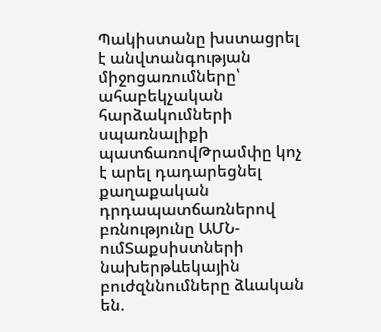Պակիստանը խստացրել է անվտանգության միջոցառումները՝ ահաբեկչական հարձակումների սպառնալիքի պատճառովԹրամփը կոչ է արել դադարեցնել քաղաքական դրդապատճառներով բռնությունը ԱՄՆ-ումՏաքսիստների նախերթևեկային բուժզննումները ձևական են.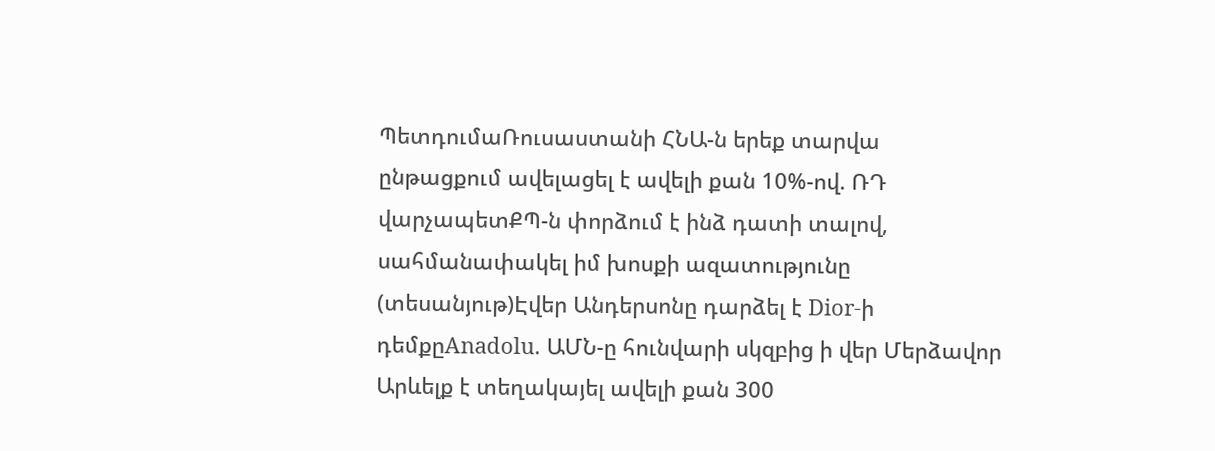ՊետդումաՌուսաստանի ՀՆԱ-ն երեք տարվա ընթացքում ավելացել է ավելի քան 10%-ով. ՌԴ վարչապետՔՊ-ն փորձում է ինձ դատի տալով, սահմանափակել իմ խոսքի ազատությունը (տեսանյութ)Էվեր Անդերսոնը դարձել է Dior-ի դեմքըAnadolu. ԱՄՆ-ը հունվարի սկզբից ի վեր Մերձավոր Արևելք է տեղակայել ավելի քան 300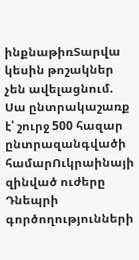ինքնաթիռՏարվա կեսին թոշակներ չեն ավելացնում. Սա ընտրակաշառք է՝ շուրջ 500 հազար ընտրազանգվածի համարՈւկրաինայի զինված ուժերը Դնեպրի գործողությունների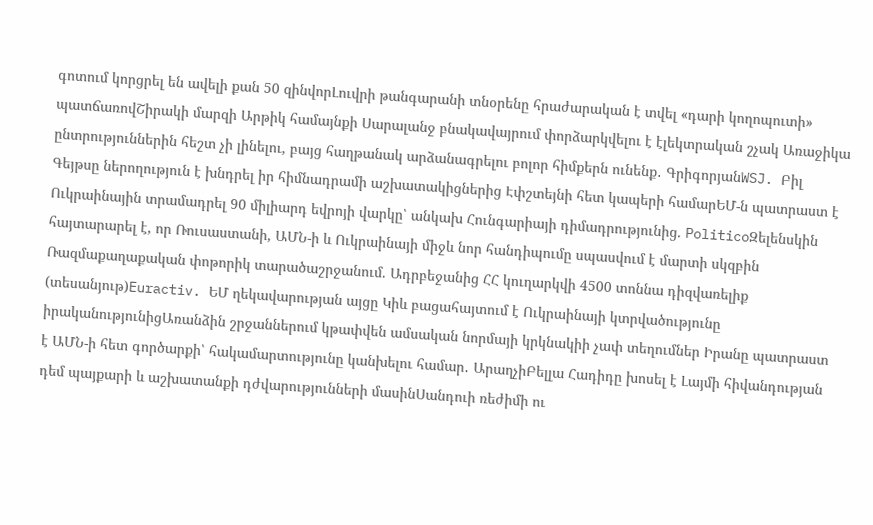գոտում կորցրել են ավելի քան 50 զինվորԼուվրի թանգարանի տնօրենը հրաժարական է տվել «դարի կողոպուտի» պատճառովՇիրակի մարզի Արթիկ համայնքի Սարալանջ բնակավայրում փորձարկվելու է էլեկտրական շչակ Առաջիկա ընտրություններին հեշտ չի լինելու, բայց հաղթանակ արձանագրելու բոլոր հիմքերն ունենք․ ԳրիգորյանWSJ. Բիլ Գեյթսը ներողություն է խնդրել իր հիմնադրամի աշխատակիցներից Էփշտեյնի հետ կապերի համարԵՄ-ն պատրաստ է Ուկրաինային տրամադրել 90 միլիարդ եվրոյի վարկը՝ անկախ Հունգարիայի դիմադրությունից. PoliticoԶելենսկին հայտարարել է, որ Ռուսաստանի, ԱՄՆ-ի և Ուկրաինայի միջև նոր հանդիպումը սպասվում է մարտի սկզբին Ռազմաքաղաքական փոթորիկ տարածաշրջանում. Ադրբեջանից ՀՀ կուղարկվի 4500 տոննա դիզվառելիք (տեսանյութ)Euractiv. ԵՄ ղեկավարության այցը Կիև բացահայտում է Ուկրաինայի կտրվածությունը իրականությունիցԱռանձին շրջաններում կթափվեն ամսական նորմայի կրկնակիի չափ տեղումներ Իրանը պատրաստ է ԱՄՆ-ի հետ գործարքի՝ հակամարտությունը կանխելու համար․ ԱրաղչիԲելլա Հադիդը խոսել է Լայմի հիվանդության դեմ պայքարի և աշխատանքի դժվարությունների մասինՍանդուի ռեժիմի ու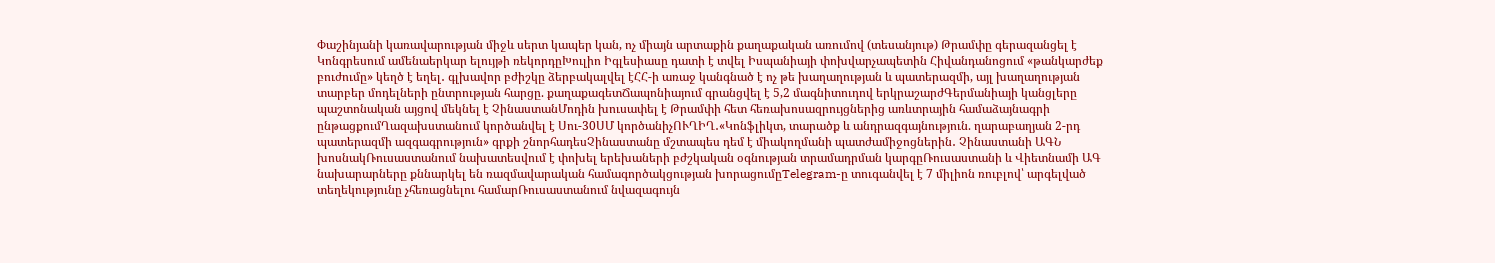Փաշինյանի կառավարության միջև սերտ կապեր կան, ոչ միայն արտաքին քաղաքական առումով (տեսանյութ) Թրամփը գերազանցել է Կոնգրեսում ամենաերկար ելույթի ռեկորդըԽուլիո Իգլեսիասը դատի է տվել Իսպանիայի փոխվարչապետին Հիվանդանոցում «թանկարժեք բուժումը» կեղծ է եղել․ գլխավոր բժիշկը ձերբակալվել էՀՀ-ի առաջ կանգնած է ոչ թե խաղաղության և պատերազմի, այլ խաղաղության տարբեր մոդելների ընտրության հարցը. քաղաքագետՃապոնիայում գրանցվել է 5,2 մագնիտուդով երկրաշարժԳերմանիայի կանցլերը պաշտոնական այցով մեկնել է ՉինաստանՄոդին խուսափել է Թրամփի հետ հեռախոսազրույցներից առևտրային համաձայնագրի ընթացքումՂազախստանում կործանվել է Սու-30ՍՄ կործանիչՈՒՂԻՂ․«Կոնֆլիկտ, տարածք և անդրազգայնություն. ղարաբաղյան 2-րդ պատերազմի ազգագրություն» գրքի շնորհադեսՉինաստանը մշտապես դեմ է միակողմանի պատժամիջոցներին․ Չինաստանի ԱԳՆ խոսնակՌուսաստանում նախատեսվում է փոխել երեխաների բժշկական օգնության տրամադրման կարգըՌուսաստանի և Վիետնամի ԱԳ նախարարները քննարկել են ռազմավարական համագործակցության խորացումըTelegram-ը տուգանվել է 7 միլիոն ռուբլով՝ արգելված տեղեկությունը չհեռացնելու համարՌուսաստանում նվազագույն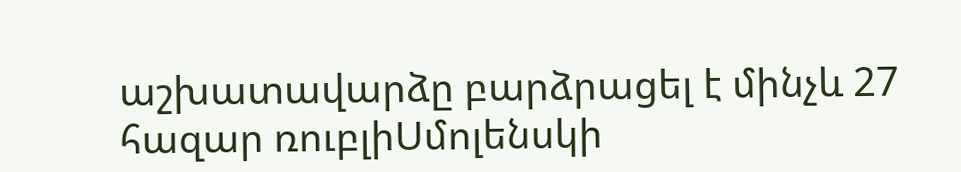աշխատավարձը բարձրացել է մինչև 27 հազար ռուբլիՍմոլենսկի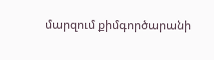մարզում քիմգործարանի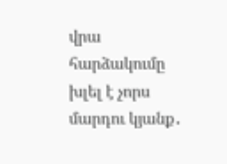վրա հարձակումը խլել է չորս մարդու կյանք․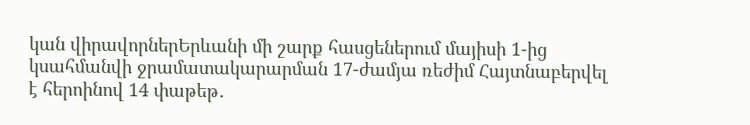կան վիրավորներԵրևանի մի շարք հասցեներում մայիսի 1-ից կսահմանվի ջրամատակարարման 17-ժամյա ռեժիմ Հայտնաբերվել է հերոինով 14 փաթեթ․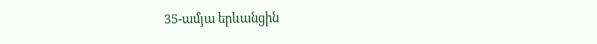35-ամյա երևանցին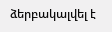ձերբակալվել է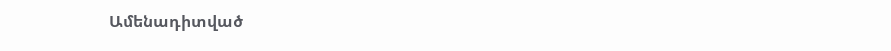Ամենադիտված